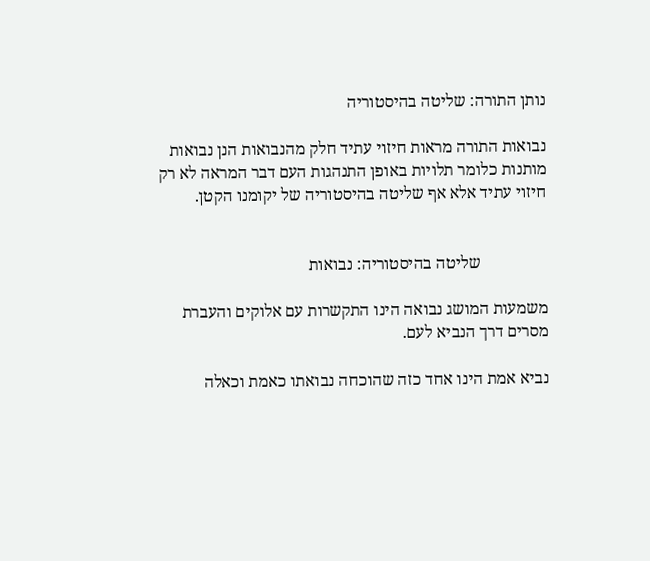נותן התורה: שליטה בהיסטוריה

נבואות התורה מראות חיזוי עתיד חלק מהנבואות הנן נבואות מותנות כלומר תלויות באופן התנהגות העם דבר המראה לא רק חיזוי עתיד אלא אף שליטה בהיסטוריה של יקומנו הקטן.


                שליטה בהיסטוריה: נבואות

משמעות המושג נבואה הינו התקשרות עם אלוקים והעברת מסרים דרך הנביא לעם.

נביא אמת הינו אחד כזה שהוכחה נבואתו כאמת וכאלה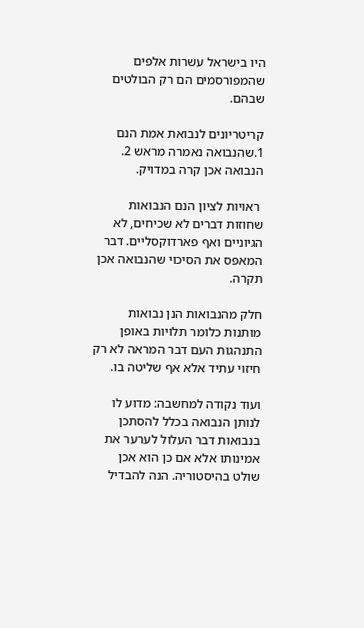היו בישראל עשרות אלפים שהמפורסמים הם רק הבולטים שבהם.

קריטריונים לנבואת אמת הנם 1.שהנבואה נאמרה מראש 2. הנבואה אכן קרה במדויק.

 ראויות לציון הנם הנבואות שחוזות דברים לא שכיחים, לא הגיוניים ואף פארדוקסליים. דבר המאפס את הסיכוי שהנבואה אכן  תקרה.

חלק מהנבואות הנן נבואות מותנות כלומר תלויות באופן התנהגות העם דבר המראה לא רק חיזוי עתיד אלא אף שליטה בו.

ועוד נקודה למחשבה: מדוע לו לנותן הנבואה בכלל להסתכן בנבואות דבר העלול לערער את אמינותו אלא אם כן הוא אכן שולט בהיסטוריה. הנה להבדיל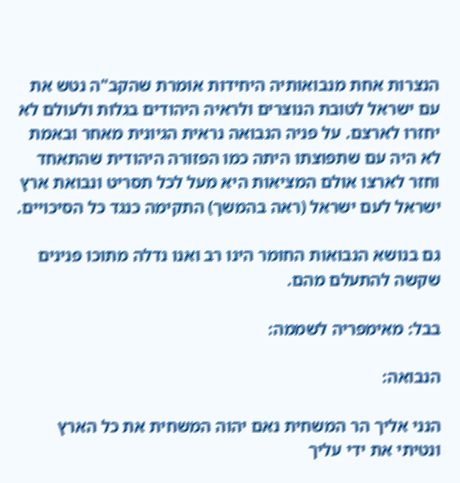הנצרות אחת מנבואותיה היחידות אומרת שהקב"ה נטש את עם ישראל לטובת הנוצרים ולראיה היהודים בגלות ולעולם לא יחזרו לארצם. על פניה הנבואה נראית הגיונית מאחר ובאמת לא היה עם שתפוצתו היתה כמו הפזורה היהודית שהתאחד וחזר לארצו אולם המציאות היא מעל לכל תסריט ונבואת ארץ ישראל לעם ישראל (ראה בהמשך) התקימה כנגד כל הסיכויים.

גם בנושא הנבואות החומר הינו רב ואנו נדלה מתוכו פנינים שקשה להתעלם מהם.

בבל: מאימפריה לשממה:

הנבואה:

הנני אליך הר המשחית נאם יהוה המשחית את כל הארץ ונטיתי את ידי עליך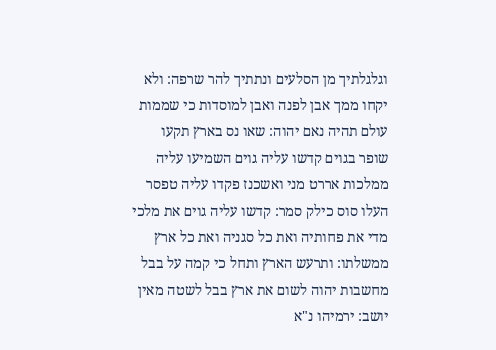וגלגלתיך מן הסלעים ונתתיך להר שרפה: ולא יקחו ממך אבן לפנה ואבן למוסדות כי שממות עולם תהיה נאם יהוה: שאו נס בארץ תקעו שופר בגוים קדשו עליה גוים השמיעו עליה ממלכות אררט מני ואשכנז פקדו עליה טפסר העלו סוס כילק סמר: קדשו עליה גוים את מלכי מדי את פחותיה ואת כל סגניה ואת כל ארץ ממשלתו: ותרעש הארץ ותחל כי קמה על בבל מחשבות יהוה לשום את ארץ בבל לשטה מאין יושב: ירמיהו נ"א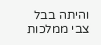והיתה בבל צבי ממלכות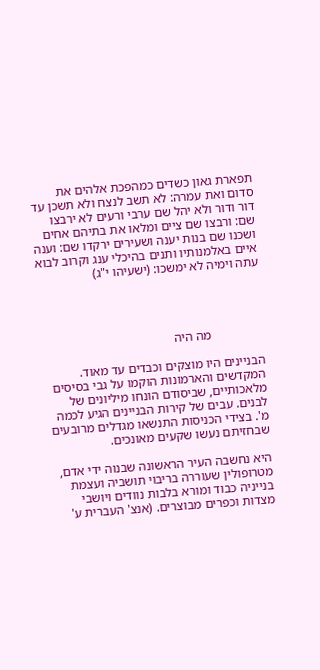תפארת גאון כשדים כמהפכת אלהים את סדום ואת עמרה: לא תשב לנצח ולא תשכן עד דור ודור ולא יהל שם ערבי ורעים לא ירבצו שם: ורבצו שם ציים ומלאו את בתיהם אחים ושכנו שם בנות יענה ושעירים ירקדו שם: וענה איים באלמנותיו ותנים בהיכלי ענג וקרוב לבוא עתה וימיה לא ימשכו: (ישעיהו י"ג)




                מה היה

הבניינים היו מוצקים וכבדים עד מאוד. המקדשים והארמונות הוקמו על גבי בסיסים מלאכותיים, שביסודם הונחו מיליונים של לבנים. עבים של קירות הבניינים הגיע לכמה מ'. בצידי הכניסות התנשאו מגדלים מרובעים שבחזיתם נעשו שקעים מאונכים.

היא נחשבה העיר הראשונה שבנוה ידי אדם, מטרופולין שעוררה בריבוי תושביה ועצמת בנייניה כבוד ומורא בלבות נוודים ויושבי מצדות וכפרים מבוצרים. (אנצ' העברית ע'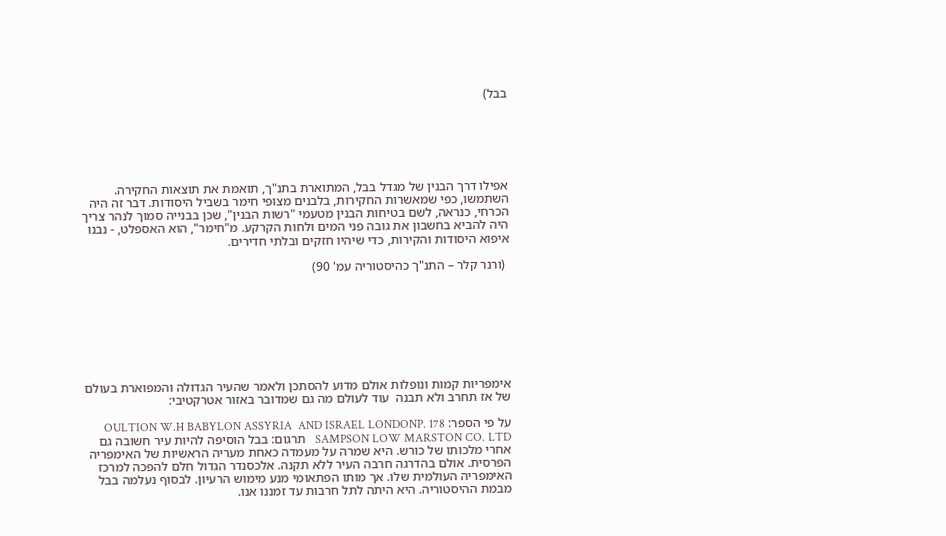בבל)






אפילו דרך הבנין של מגדל בבל, המתוארת בתנ"ך, תואמת את תוצאות החקירה. השתמשו, כפי שמאשרות החקירות, בלבנים מצופי חימר בשביל היסודות. דבר זה היה הכרחי, כנראה, לשם בטיחות הבנין מטעמי "רשות הבנין", שכן בבנייה סמוך לנהר צריך היה להביא בחשבון את גובה פני המים ולחות הקרקע. מ"חימר", הוא האספלט, - נבנו איפוא היסודות והקירות, כדי שיהיו חזקים ובלתי חדירים.

 (ורנר קלר – התנ"ך כהיסטוריה עמ' 90)








אימפריות קמות ונופלות אולם מדוע להסתכן ולאמר שהעיר הגדולה והמפוארת בעולם של אז תחרב ולא תבנה  עוד לעולם מה גם שמדובר באזור אטרקטיבי:

על פי הספר: OULTION W.H BABYLON ASSYRIA  AND ISRAEL LONDONP. 178 SAMPSON LOW MARSTON CO. LTD   תרגום: בבל הוסיפה להיות עיר חשובה גם אחרי מלכותו של כורש. היא שמרה על מעמדה כאחת מעריה הראשיות של האימפריה הפרסית. אולם בהדרגה חרבה העיר ללא תקנה. אלכסנדר הגדול חלם להפכה למרכז האימפריה העולמית שלו. אך מותו הפתאומי מנע מימוש הרעיון. לבסוף נעלמה בבל מבמת ההיסטוריה. היא היתה לתל חרבות עד זמננו אנו.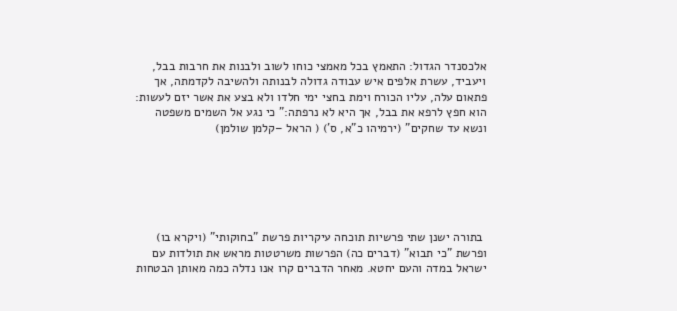אלכסנדר הגדול: התאמץ בכל מאמצי כוחו לשוב ולבנות את חרבות בבל, ויעביד, עשרת אלפים איש עבודה גדולה לבנותה ולהשיבה לקדמתה, אך פתאום עלה, עליו הכורח וימת בחצי ימי חלדו ולא בצע את אשר יזם לעשות: הוא חפץ לרפא את בבל, אך היא לא נרפתה:" כי נגע אל השמים משפטה ונשא עד שחקים" (ירמיהו כ"א, ס') ( הראל –קלמן שולמן)






 בתורה ישנן שתי פרשיות תוכחה עיקריות פרשת "בחוקותי" (ויקרא בו)  ופרשת "כי תבוא" (דברים כה) הפרשות משרטטות מראש את תולדות עם ישראל במדה והעם יחטא. מאחר הדברים קרו אנו נדלה כמה מאותן הבטחות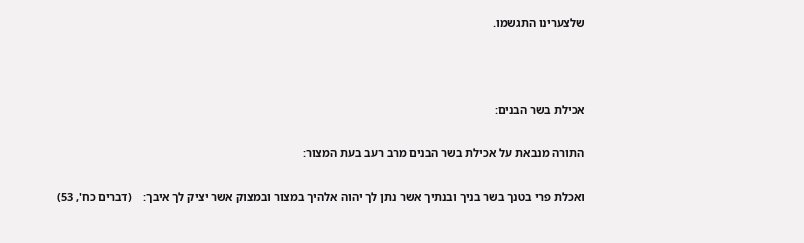שלצערינו התגשמו.



אכילת בשר הבנים:

התורה מנבאת על אכילת בשר הבנים מרב רעב בעת המצור:

ואכלת פרי בטנך בשר בניך ובנתיך אשר נתן לך יהוה אלהיך במצור ובמצוק אשר יציק לך איבך:    (דברים כח', 53)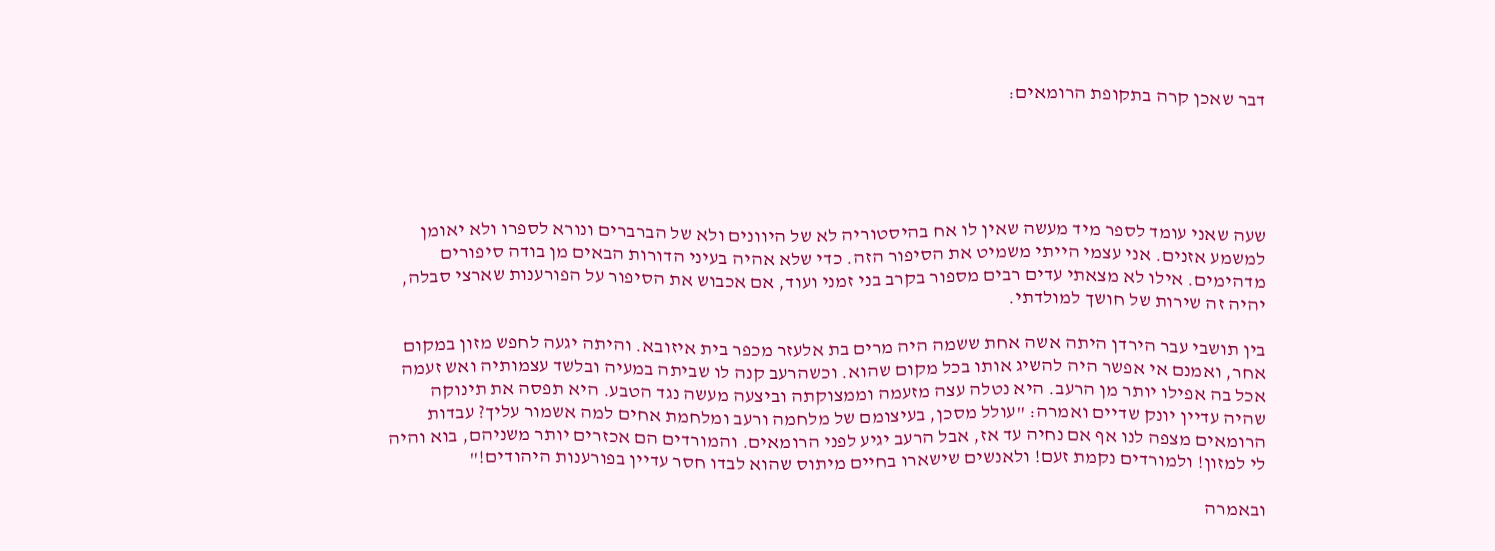דבר שאכן קרה בתקופת הרומאים:





שעה שאני עומד לספר מיד מעשה שאין לו אח בהיסטוריה לא של היוונים ולא של הברברים ונורא לספרו ולא יאומן למשמע אזנים. אני עצמי הייתי משמיט את הסיפור הזה. כדי שלא אהיה בעיני הדורות הבאים מן בודה סיפורים מדהימים. אילו לא מצאתי עדים רבים מספור בקרב בני זמני ועוד, אם אכבוש את הסיפור על הפורענות שארצי סבלה, יהיה זה שירות של חושך למולדתי.

בין תושבי עבר הירדן היתה אשה אחת ששמה היה מרים בת אלעזר מכפר בית איזובא. והיתה יגעה לחפש מזון במקום אחר, ואמנם אי אפשר היה להשיג אותו בכל מקום שהוא. וכשהרעב קנה לו שביתה במעיה ובלשד עצמותיה ואש זעמה אכל בה אפילו יותר מן הרעב. היא נטלה עצה מזעמה וממצוקתה וביצעה מעשה נגד הטבע. היא תפסה את תינוקה שהיה עדיין יונק שדיים ואמרה: "עולל מסכן, בעיצומם של מלחמה ורעב ומלחמת אחים למה אשמור עליך? עבדות הרומאים מצפה לנו אף אם נחיה עד אז, אבל הרעב יגיע לפני הרומאים. והמורדים הם אכזרים יותר משניהם, בוא והיה לי למזון! ולמורדים נקמת זעם! ולאנשים שישארו בחיים מיתוס שהוא לבדו חסר עדיין בפורענות היהודים!"

ובאמרה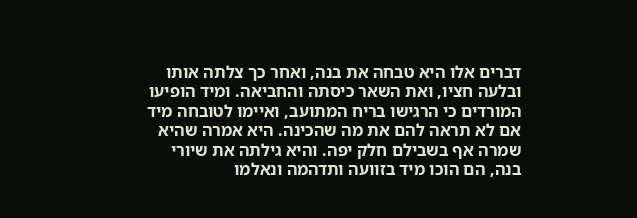דברים אלו היא טבחה את בנה, ואחר כך צלתה אותו ובלעה חציו, ואת השאר כיסתה והחביאה. ומיד הופיעו המורדים כי הרגישו בריח המתועב, ואיימו לטובחה מיד אם לא תראה להם את מה שהכינה. היא אמרה שהיא שמרה אף בשבילם חלק יפה. והיא גילתה את שיורי בנה, הם הוכו מיד בזוועה ותדהמה ונאלמו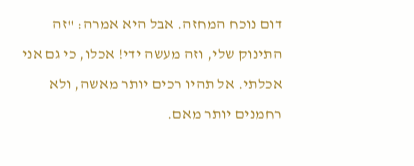דום נוכח המחזה. אבל היא אמרה: "זה התינוק שלי, וזה מעשה ידי! אכלו, כי גם אני אכלתי. אל תהיו רכים יותר מאשה, ולא רחמנים יותר מאם.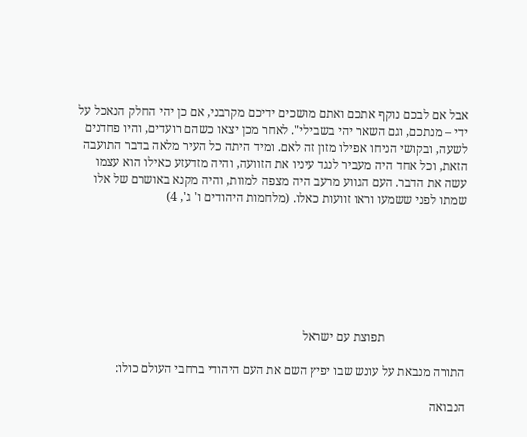אבל אם לבכם נוקף אתכם ואתם מושכים ידיכם מקרבני, אם כן יהי החלק הנאכל על ידי – מנתכם, וגם השאר יהי בשבילי". לאחר מכן יצאו כשהם רועדים, והיו פחדנים לשעה, ובקושי הניחו אפילו מזון זה לאם. ומיד היתה כל העיר מלאה בדבר התועבה הזאת, וכל אחד היה מעביר לנגד עיניו את הזוועה, והיה מזדעזע כאילו הוא עצמו עשה את הדבר. העם הגווע מרעב היה מצפה למוות, והיה מקנא באושרם של אלו שמתו לפני ששמעו וראו זוועות כאלו. (מלחמות היהודים ו' ג', 4)







                          תפוצת עם ישראל

התורה מנבאת על עונש שבו יפיץ השם את העם היהודי ברחבי העולם כולו:

הנבואה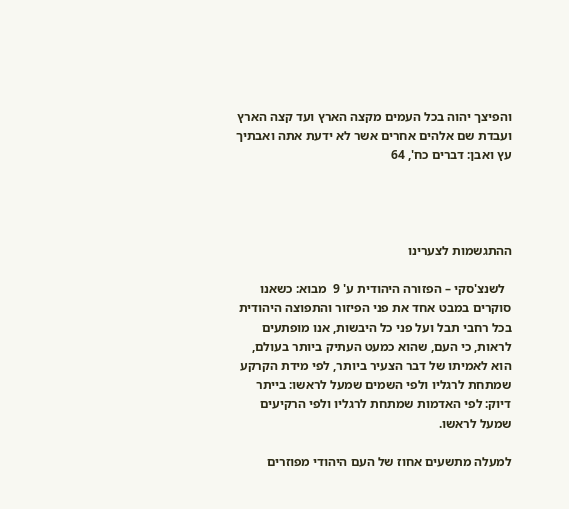והפיצך יהוה בכל העמים מקצה הארץ ועד קצה הארץ ועבדת שם אלהים אחרים אשר לא ידעת אתה ואבתיך עץ ואבן: דברים כח', 64




ההתגשמות לצערינו

  לשנצ'סקי – הפזורה היהודית ע' 9  מבוא: כשאנו סוקרים במבט אחד את פני הפיזור והתפוצה היהודית בכל רחבי תבל ועל פני כל היבשות, אנו מופתעים לראות, כי העם, שהוא כמעט העתיק ביותר בעולם, הוא לאמיתו של דבר הצעיר ביותר, לפי מידת הקרקע שמתחת לרגליו ולפי השמים שמעל לראשו: בייתר דיוק: לפי האדמות שמתחת לרגליו ולפי הרקיעים שמעל לראשו.

למעלה מתשעים אחוז של העם היהודי מפוזרים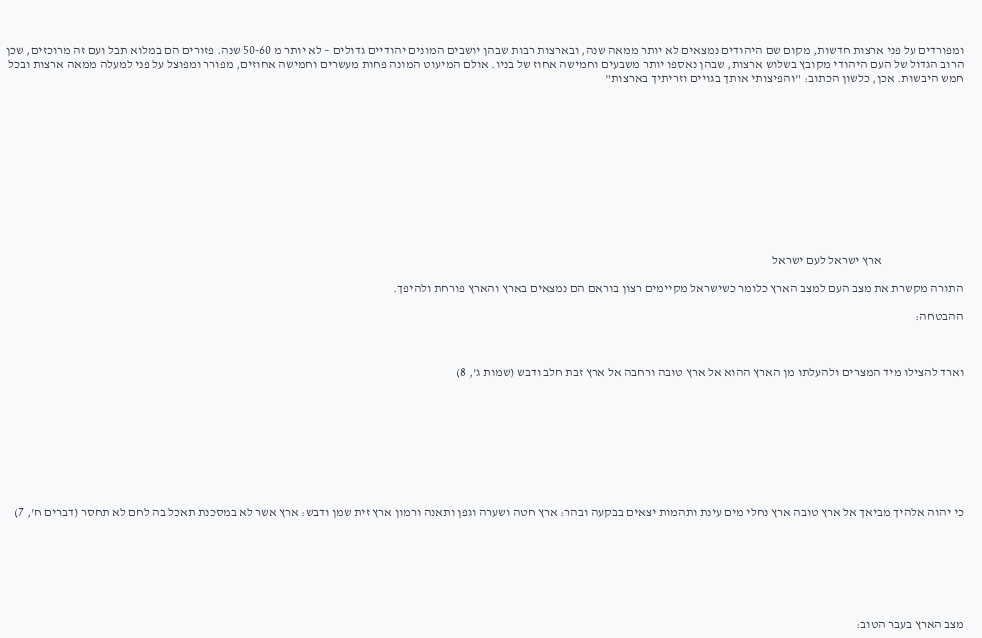ומפורדים על פני ארצות חדשות, מקום שם היהודים נמצאים לא יותר ממאה שנה, ובארצות רבות שבהן יושבים המונים יהודיים גדולים – לא יותר מ 50-60 שנה. פזורים הם במלוא תבל ועם זה מרוכזים, שכן הרוב הגדול של העם היהודי מקובץ בשלוש ארצות, שבהן נאספו יותר משבעים וחמישה אחוז של בניו. אולם המיעוט המונה פחות מעשרים וחמישה אחוזים, מפורר ומפוצל על פני למעלה ממאה ארצות ובכל חמש היבשות. אכן, כלשון הכתוב: "והפיצותי אותך בגויים וזריתיך בארצות"












                                 ארץ ישראל לעם ישראל

התורה מקשרת את מצב העם למצב הארץ כלומר כשישראל מקיימים רצון בוראם הם נמצאים בארץ והארץ פורחת ולהיפך.

ההבטחה:



וארד להצילו מיד המצרים ולהעלתו מן הארץ ההוא אל ארץ טובה ורחבה אל ארץ זבת חלב ודבש (שמות ג', 8)









כי יהוה אלהיך מביאך אל ארץ טובה ארץ נחלי מים עינת ותהמות יצאים בבקעה ובהר: ארץ חטה ושערה וגפן ותאנה ורמון ארץ זית שמן ודבש: ארץ אשר לא במסכנת תאכל בה לחם לא תחסר (דברים ח', 7)







מצב הארץ בעבר הטוב: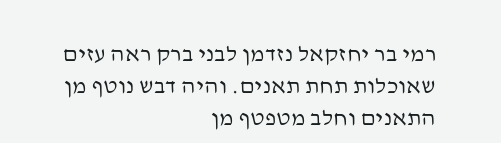רמי בר יחזקאל נזדמן לבני ברק ראה עזים שאוכלות תחת תאנים. והיה דבש נוטף מן התאנים וחלב מטפטף מן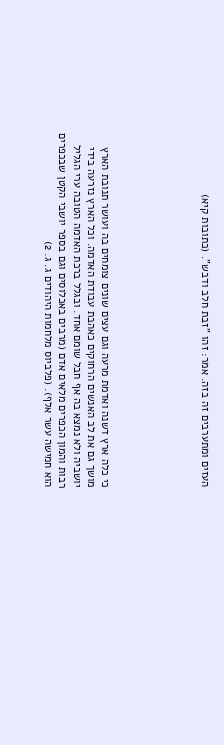העזים ומתערבים זה בזה. אמר: זהו "זבת חלב ודבש". (כתובות קיא)






כי כלה ארץ דשנה ואדמת מרעה וגם עצים שונים צומחים בה ועושר תנובת הארץ מושך גם את לב האנשים הרחוקים כאהבת עבודת האדמה. וכל הארץ נזרעה בידי יושביה ולא נמצא בה אף חבל שומם אחד. ובגלל ברכת האדמה הטובה ערי הגליל רבות והמון הכפרים מלאים אדם (מרבים באכלוסים וגם בספר יושבי הקטן שבכפרים הוא חמישה עשר אלף). (פלביוס מלחמות היהודים ג. ג. 2)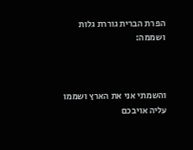הפרת הברית גוררת גלות ושממה:



והשמתי אני את הארץ ושממו עליה אויבכם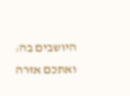היושבים בה: ואתכם אזרה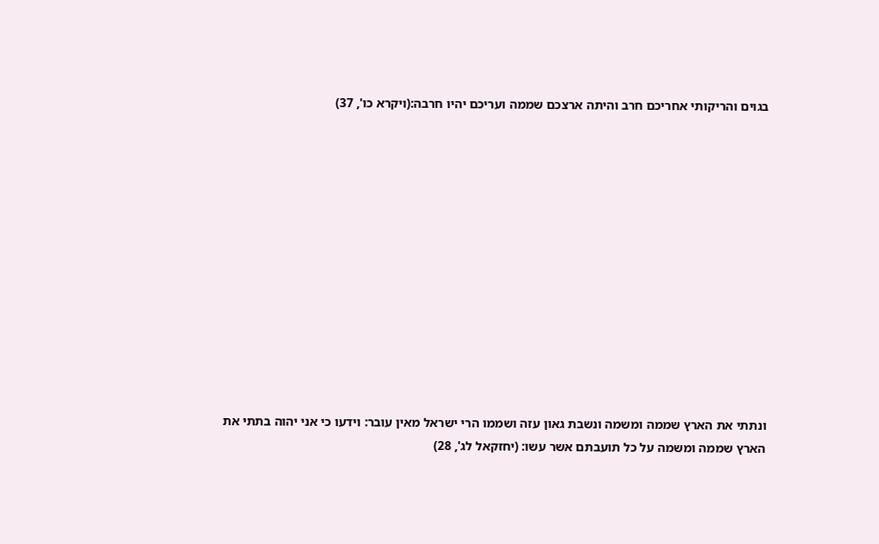בגוים והריקותי אחריכם חרב והיתה ארצכם שממה ועריכם יהיו חרבה:(ויקרא כו', 37)













ונתתי את הארץ שממה ומשמה ונשבת גאון עזה ושממו הרי ישראל מאין עובר: וידעו כי אני יהוה בתתי את הארץ שממה ומשמה על כל תועבתם אשר עשו: (יחזקאל לג', 28)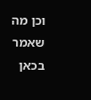וכן מה שאמר בכאן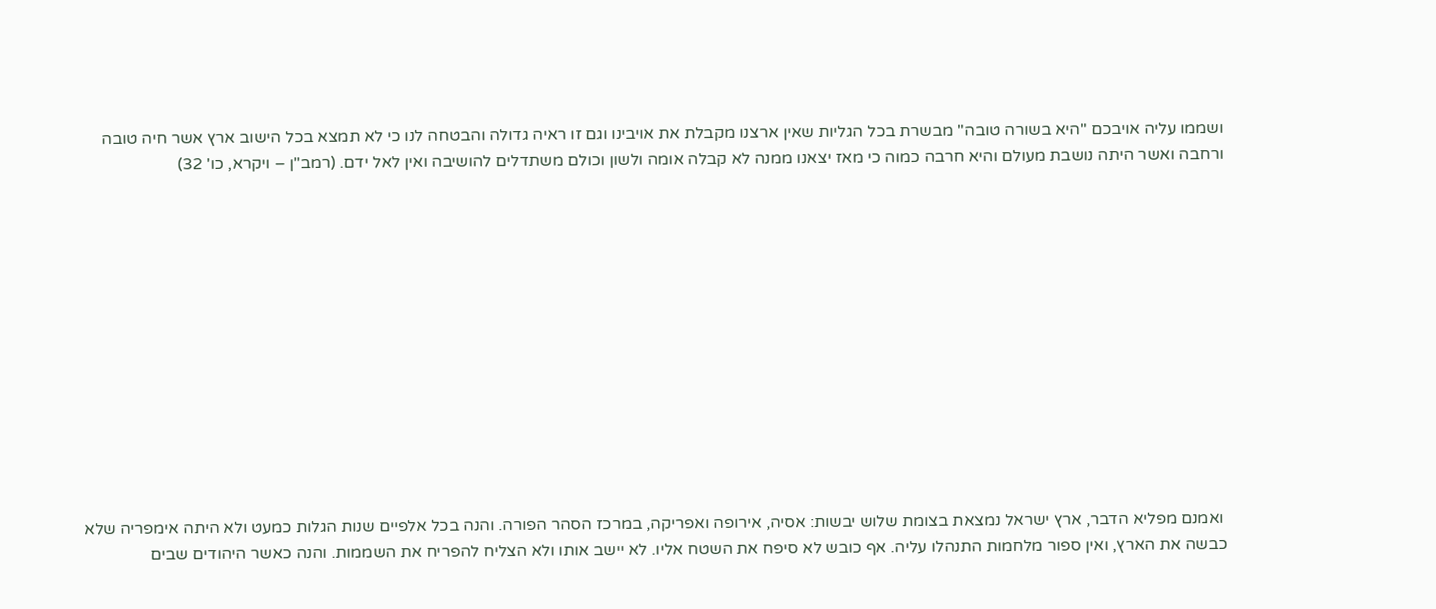ושממו עליה אויבכם "היא בשורה טובה" מבשרת בכל הגליות שאין ארצנו מקבלת את אויבינו וגם זו ראיה גדולה והבטחה לנו כי לא תמצא בכל הישוב ארץ אשר חיה טובה ורחבה ואשר היתה נושבת מעולם והיא חרבה כמוה כי מאז יצאנו ממנה לא קבלה אומה ולשון וכולם משתדלים להושיבה ואין לאל ידם. (רמב"ן – ויקרא, כו' 32)













 ואמנם מפליא הדבר, ארץ ישראל נמצאת בצומת שלוש יבשות: אסיה, אירופה ואפריקה, במרכז הסהר הפורה. והנה בכל אלפיים שנות הגלות כמעט ולא היתה אימפריה שלא כבשה את הארץ, ואין ספור מלחמות התנהלו עליה. אף כובש לא סיפח את השטח אליו. לא יישב אותו ולא הצליח להפריח את השממות. והנה כאשר היהודים שבים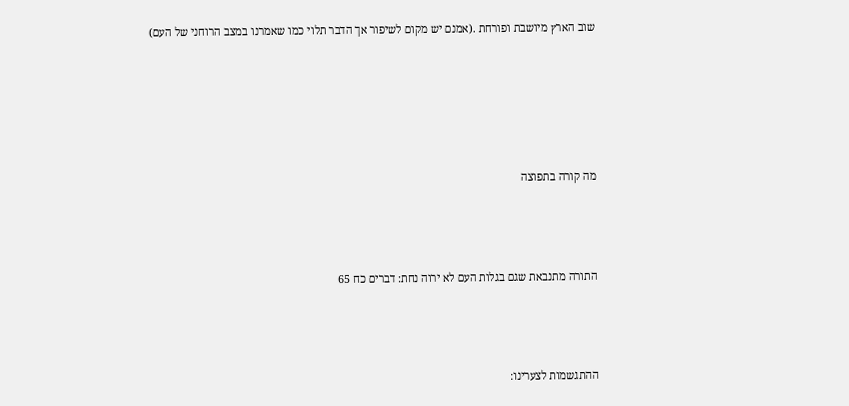שוב הארץ מיושבת ופורחת .(אמנם יש מקום לשיפור אך הדבר תלוי כמו שאמרנו במצב הרוחני של העם)





מה קורה בתפוצה



התורה מתנבאת שגם בגלות העם לא ירוה נחת: דברים כח 65



ההתגשמות לצערינו: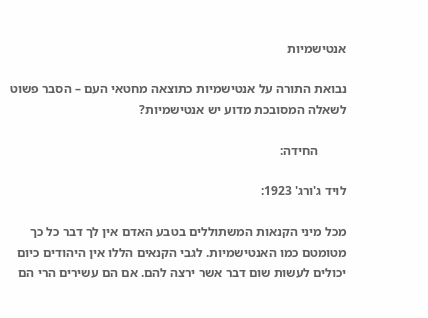אנטישמיות

נבואת התורה על אנטישמיות כתוצאה מחטאי העם – הסבר פשוט לשאלה המסובכת מדוע יש אנטישמיות?

         החידה:

לויד ג'ורג' 1923:

מכל מיני הקנאות המשתוללים בטבע האדם אין לך דבר כל כך מטומטם כמו האנטישמיות. לגבי הקנאים הללו אין היהודים כיום יכולים לעשות שום דבר אשר ירצה להם. אם הם עשירים הרי הם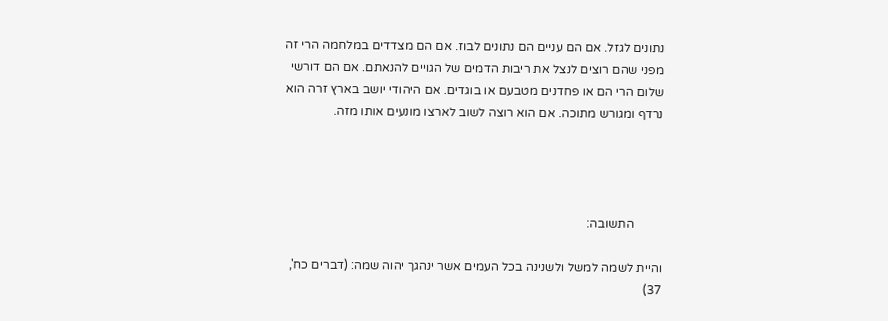נתונים לגזל. אם הם עניים הם נתונים לבוז. אם הם מצדדים במלחמה הרי זה מפני שהם רוצים לנצל את ריבות הדמים של הגויים להנאתם. אם הם דורשי שלום הרי הם או פחדנים מטבעם או בוגדים. אם היהודי יושב בארץ זרה הוא נרדף ומגורש מתוכה. אם הוא רוצה לשוב לארצו מונעים אותו מזה.




         התשובה:

והיית לשמה למשל ולשנינה בכל העמים אשר ינהגך יהוה שמה: (דברים כח', 37)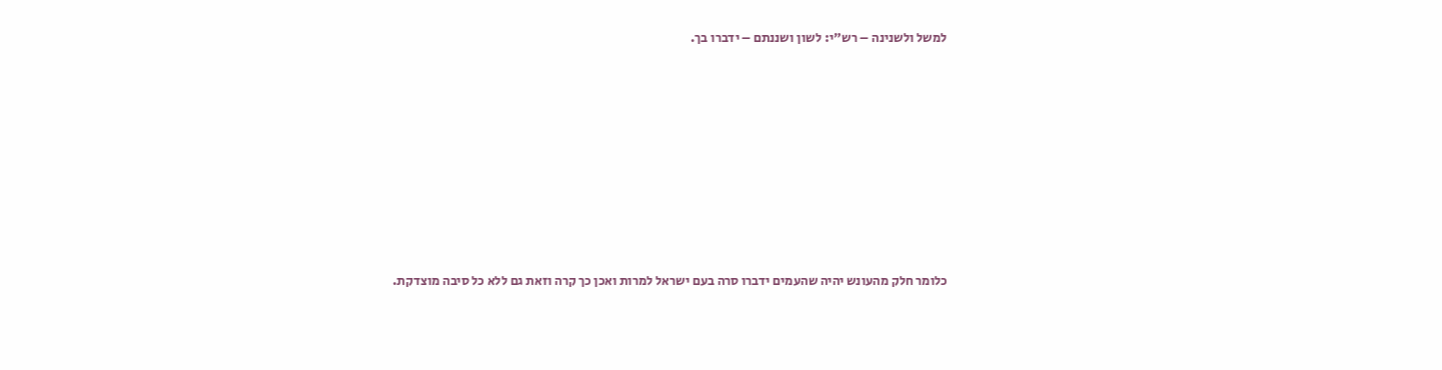למשל ולשנינה – רש"י: לשון ושננתם – ידברו בך.










כלומר חלק מהעונש יהיה שהעמים ידברו סרה בעם ישראל למרות ואכן כך קרה וזאת גם ללא כל סיבה מוצדקת.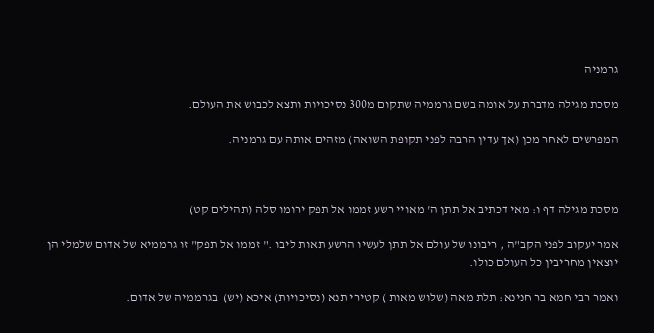גרמניה

מסכת מגילה מדברת על אומה בשם גרממיה שתקום מ300 נסיכויות ותצא לכבוש את העולם.

המפרשים לאחר מכן (אך עדין הרבה לפני תקופת השואה) מזהים אותה עם גרמניה.



מסכת מגילה דף ו: מאי דכתיב אל תתן ה' מאויי רשע זממו אל תפק ירומו סלה (תהילים קט)

אמר יעקוב לפני הקב"ה , ריבונו של עולם אל תתן לעשיו הרשע תאות ליבו ." זממו אל תפק" זו גרממיא של אדום שלמלי הן יוצאין מחריבין כל העולם כולו.

ואמר רבי חמא בר חנינא: תלת מאה (שלוש מאות ) קטירי תנא (נסיכויות) איכא (יש)  בגרממיה של אדום.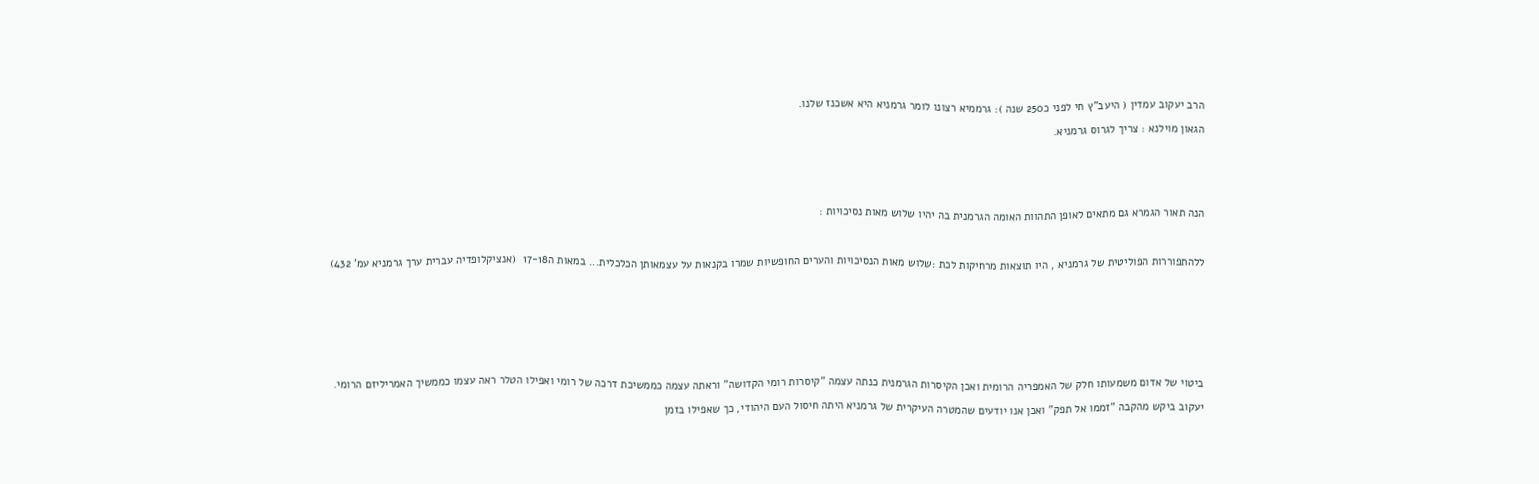הרב יעקוב עמדין ( היעב"ץ חי לפני כ250 שנה ): גרממיא רצונו לומר גרמניא היא אשכנז שלנו.

הגאון מוילנא : צריך לגרוס גרמניא.






הנה תאור הגמרא גם מתאים לאופן התהוות האומה הגרמנית בה יהיו שלוש מאות נסיכויות :



ללהתפוררות הפוליטית של גרמניא , היו תוצאות מרחיקות לכת :שלוש מאות הנסיכויות והערים החופשיות שמרו בקנאות על עצמאותן הכלכלית... במאות ה17-18  (אנציקלופדיה עברית ערך גרמניא עמ' 432)









ביטוי של אדום משמעותו חלק של האמפריה הרומית ואכן הקיסרות הגרמנית כנתה עצמה "קיסרות רומי הקדושה" וראתה עצמה כממשיכת דרכה של רומי ואפילו הטלר ראה עצמו כממשיך האמריליזם הרומי.

יעקוב ביקש מהקבה "זממו אל תפק" ואכן אנו יודעים שהמטרה העיקרית של גרמניא היתה חיסול העם היהודי, כך שאפילו בזמן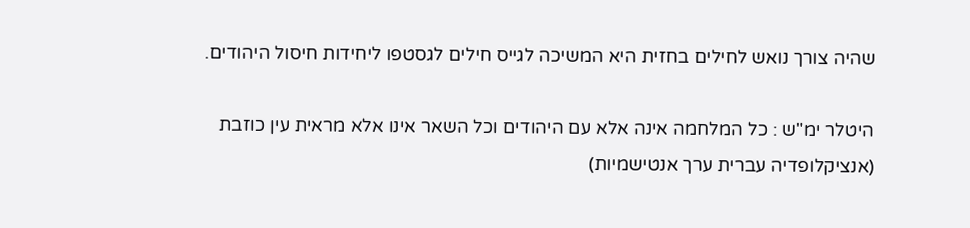שהיה צורך נואש לחילים בחזית היא המשיכה לגייס חילים לגסטפו ליחידות חיסול היהודים.

היטלר ימ"ש : כל המלחמה אינה אלא עם היהודים וכל השאר אינו אלא מראית עין כוזבת  (אנציקלופדיה עברית ערך אנטישמיות)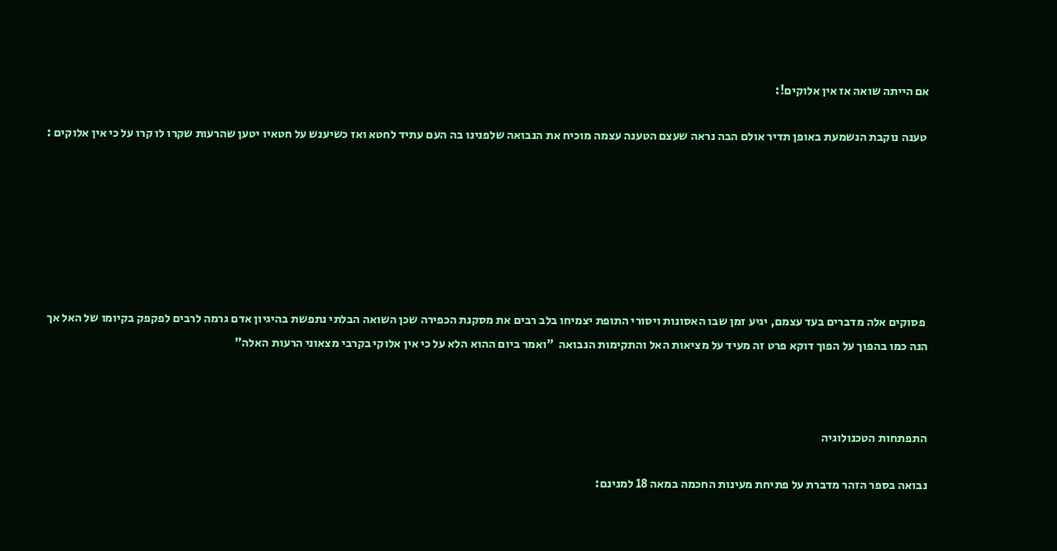אם הייתה שואה אז אין אלוקים!:

 טענה נוקבת הנשמעת באופן תדיר אולם הבה נראה שעצם הטענה עצמה מוכיח את הנבואה שלפנינו בה העם עתיד לחטא ואז כשיענש על חטאיו יטען שהרעות שקרו לו קרו על כי אין אלוקים :







 פסוקים אלה מדברים בעד עצמם, יגיע זמן שבו האסונות ויסורי התופת יצמיחו בלב רבים את מסקנת הכפירה שכן השואה הבלתי נתפשת בהיגיון אדם גרמה לרבים לפקפק בקיומו של האל אך הנה כמו בהפוך על הפוך דוקא פרט זה מעיד על מציאות האל והתקימות הנבואה  "ואמר ביום ההוא הלא על כי אין אלוקי בקרבי מצאוני הרעות האלה"



התפתחות הטכנולוגיה

נבואה בספר הזהר מדברת על פתיחת מעינות החכמה במאה 18 למנינם: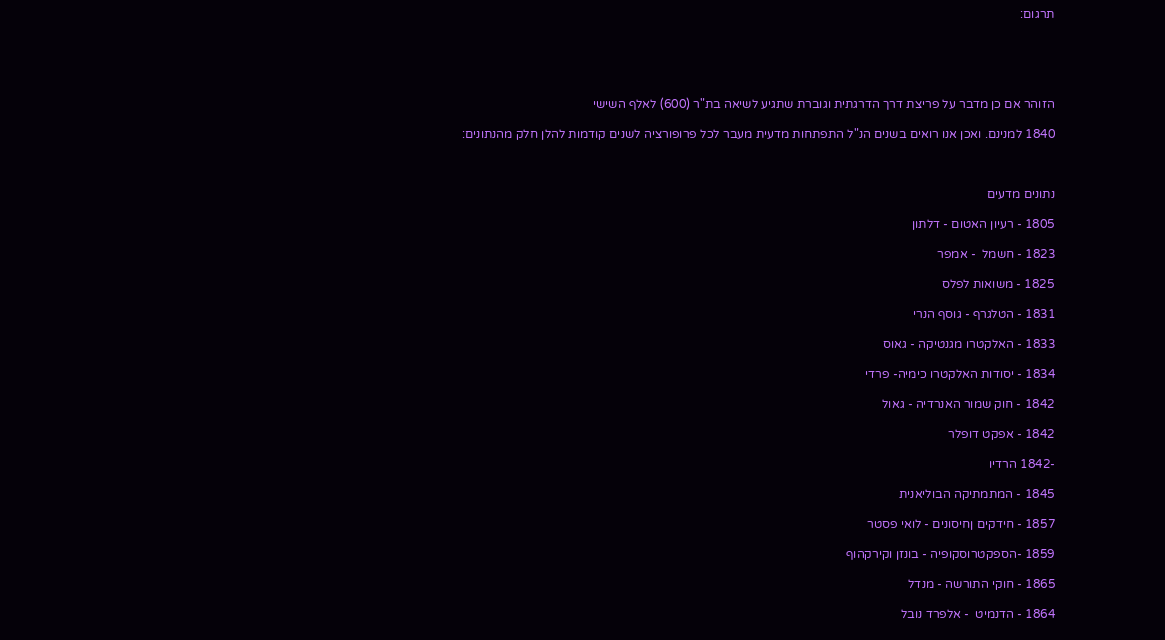תרגום:





הזוהר אם כן מדבר על פריצת דרך הדרגתית וגוברת שתגיע לשיאה בת"ר (600) לאלף השישי

1840 למנינם. ואכן אנו רואים בשנים הנ"ל התפתחות מדעית מעבר לכל פרופורציה לשנים קודמות להלן חלק מהנתונים:



נתונים מדעים

1805 - רעיון האטום - דלתון

1823 - חשמל  - אמפר

1825 - משואות לפלס

1831 - הטלגרף - גוסף הנרי

1833 - האלקטרו מגנטיקה - גאוס

1834 - יסודות האלקטרו כימיה- פרדי

1842 - חוק שמור האנרדיה - גאול

1842 - אפקט דופלר

-1842 הרדיו

1845 - המתמתיקה הבוליאנית

1857 - חידקים ןחיסונים - לואי פסטר

1859 -הספקטרוסקופיה - בונזן וקירקהוף

1865 - חוקי התורשה - מנדל

1864 - הדנמיט  - אלפרד נובל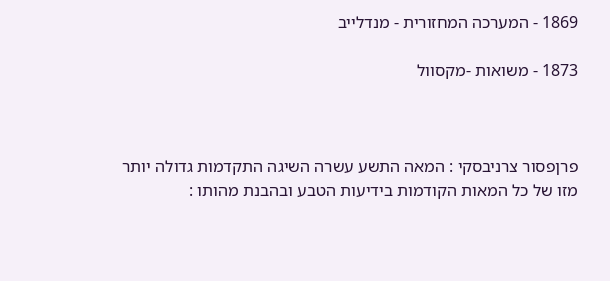1869 - המערכה המחזורית - מנדלייב

1873 - משואות -מקסוול



פרןפסור צרניבסקי : המאה התשע עשרה השיגה התקדמות גדולה יותר מזו של כל המאות הקודמות בידיעות הטבע ובהבנת מהותו :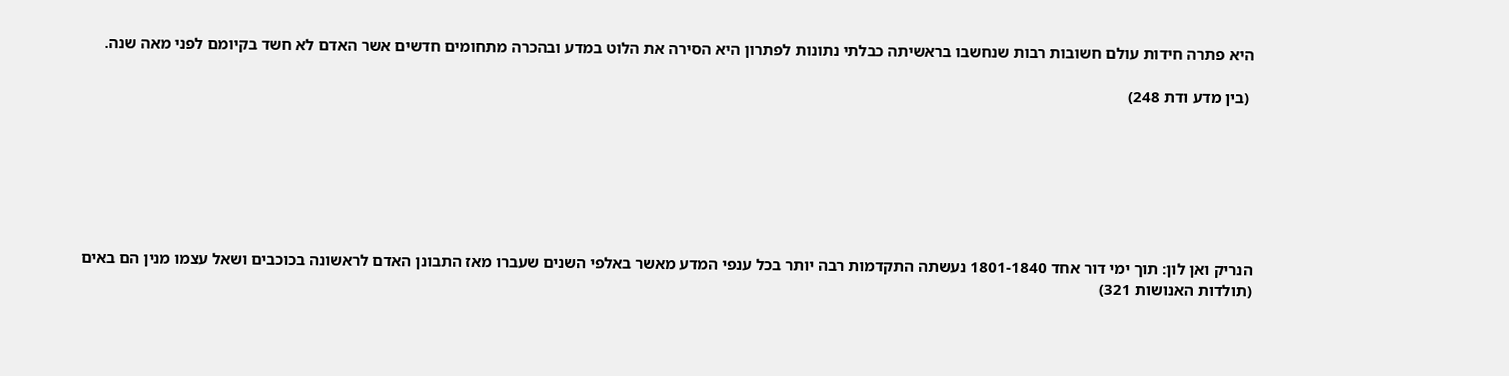היא פתרה חידות עולם חשובות רבות שנחשבו בראשיתה כבלתי נתונות לפתרון היא הסירה את הלוט במדע ובהכרה מתחומים חדשים אשר האדם לא חשד בקיומם לפני מאה שנה.

 (בין מדע ודת 248)







הנריק ואן לון: תוך ימי דור אחד 1801-1840 נעשתה התקדמות רבה יותר בכל ענפי המדע מאשר באלפי השנים שעברו מאז התבונן האדם לראשונה בכוכבים ושאל עצמו מנין הם באים (תולדות האנושות 321)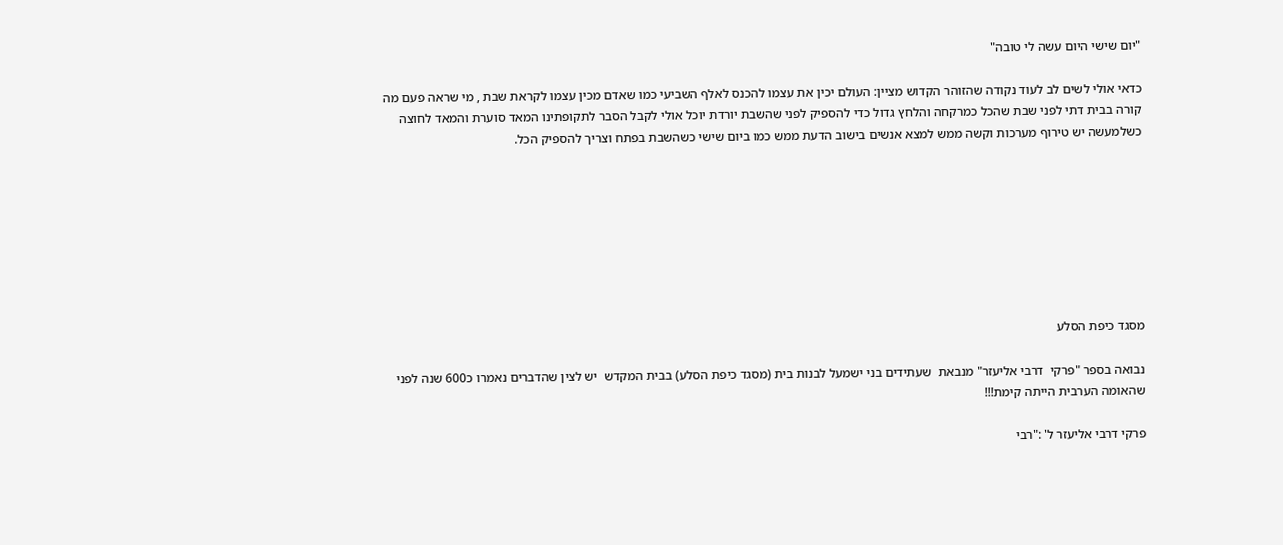"יום שישי היום עשה לי טובה"

כדאי אולי לשים לב לעוד נקודה שהזוהר הקדוש מציין: העולם יכין את עצמו להכנס לאלף השביעי כמו שאדם מכין עצמו לקראת שבת , מי שראה פעם מה קורה בבית דתי לפני שבת שהכל כמרקחה והלחץ גדול כדי להספיק לפני שהשבת יורדת יוכל אולי לקבל הסבר לתקופתינו המאד סוערת והמאד לחוצה כשלמעשה יש טירוף מערכות וקשה ממש למצא אנשים בישוב הדעת ממש כמו ביום שישי כשהשבת בפתח וצריך להספיק הכל.








מסגד כיפת הסלע

נבואה בספר "פרקי  דרבי אליעזר" מנבאת  שעתידים בני ישמעל לבנות בית (מסגד כיפת הסלע) בבית המקדש  יש לצין שהדברים נאמרו כ600 שנה לפני שהאומה הערבית הייתה קימת!!!

פרקי דרבי אליעזר ל' :"רבי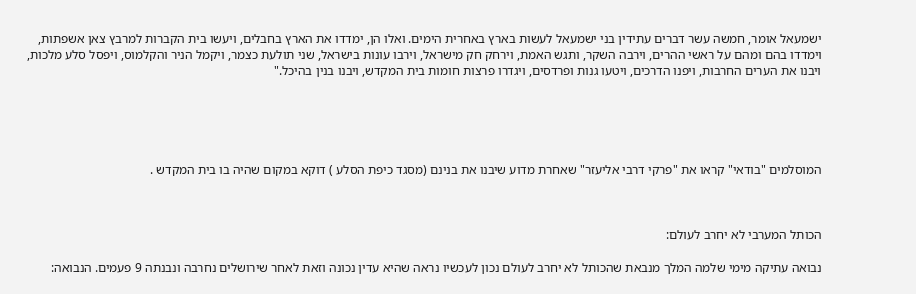ישמעאל אומר, חמשה עשר דברים עתידין בני ישמעאל לעשות בארץ באחרית הימים. ואלו הן, ימדדו את הארץ בחבלים, ויעשו בית הקברות למרבץ צאן אשפתות, וימדדו בהם ומהם על ראשי ההרים, וירבה השקר, ותגש האמת, וירחק חק מישראל, וירבו עונות בישראל, שני תולעת כצמר, ויקמל הניר והקלמוס, ויפסל סלע מלכות, ויבנו את הערים החרבות, ויפנו הדרכים, ויטעו גנות ופרדסים, ויגדרו פרצות חומות בית המקדש, ויבנו בנין בהיכל."





המוסלמים "בודאי" קראו את "פרקי דרבי אליעזר" שאחרת מדוע שיבנו את בנינם (מסגד כיפת הסלע ) דוקא במקום שהיה בו בית המקדש .



הכותל המערבי לא יחרב לעולם:

נבואה עתיקה מימי שלמה המלך מנבאת שהכותל לא יחרב לעולם נכון לעכשיו נראה שהיא עדין נכונה וזאת לאחר שירושלים נחרבה ונבנתה 9 פעמים. הנבואה: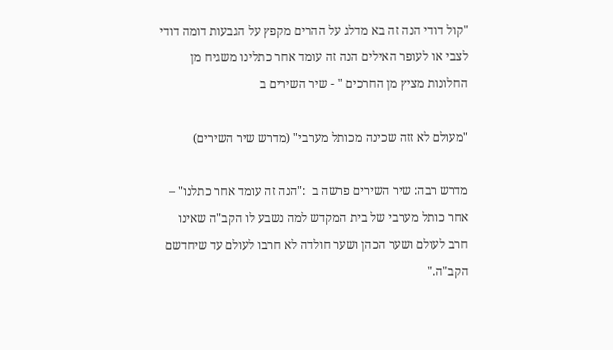"קול דודי הנה זה בא מדלג על ההרים מקפץ על הגבעות דומה דודי לצבי או לעופר האילים הנה זה עומד אחר כתלינו משגיח מן החלונות מציץ מן החרכים " - שיר השירים ב

"מעולם לא זזה שכינה מכותל מערבי" (מדרש שיר השירים)

מדרש רבה: שיר השירים פרשה ב  :"הנה זה עומד אחר כתלנו" – אחר כותל מערבי של בית המקדש למה נשבע לו הקב"ה שאינו חרב לעולם ושער הכהן ושער חולדה לא חרבו לעולם עד שיחדשם הקב"ה."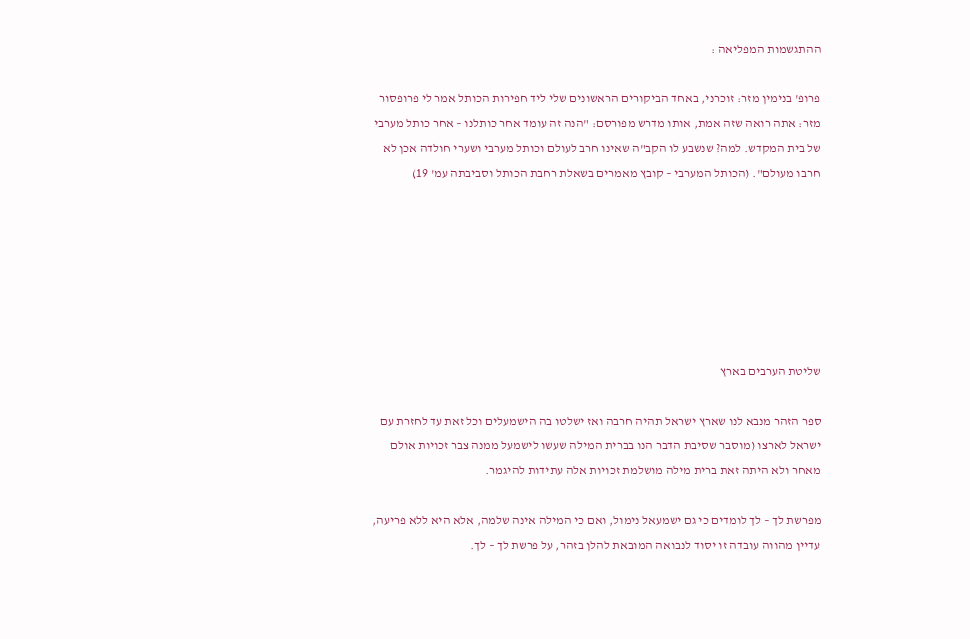ההתגשמות המפליאה :

פרופ' בנימין מזר: זוכרני, באחד הביקורים הראשונים שלי ליד חפירות הכותל אמר לי פרופסור מזר: אתה רואה שזה אמת, אותו מדרש מפורסם: "הנה זה עומד אחר כותלנו – אחר כותל מערבי של בית המקדש. למה? שנשבע לו הקב"ה שאינו חרב לעולם וכותל מערבי ושערי חולדה אכן לא חרבו מעולם". (הכותל המערבי – קובץ מאמרים בשאלת רחבת הכותל וסביבתה עמ' 19)







שליטת הערבים בארץ

ספר הזהר מנבא לנו שארץ ישראל תהיה חרבה ואז ישלטו בה הישמעלים וכל זאת עד לחזרת עם ישראל לארצו (מוסבר שסיבת הדבר הנו בברית המילה שעשו לישמעל ממנה צבר זכויות אולם מאחר ולא היתה זאת ברית מילה מושלמת זכויות אלה עתידות להיגמר.

מפרשת לך – לך לומדים כי גם ישמעאל נימול, ואם כי המילה אינה שלמה, אלא היא ללא פריעה, עדיין מהווה עובדה זו יסוד לנבואה המובאת להלן בזהר, על פרשת לך – לך.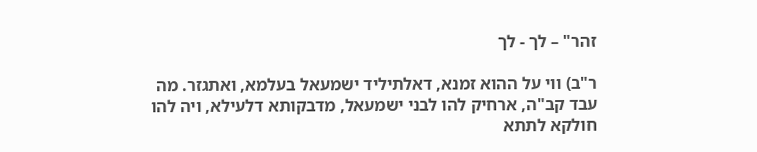זהר" – לך - לך

ר"ב) ווי על ההוא זמנא, דאלתיליד ישמעאל בעלמא, ואתגזר. מה עבד קב"ה, ארחיק להו לבני ישמעאל, מדבקותא דלעילא, ויה להו חולקא לתתא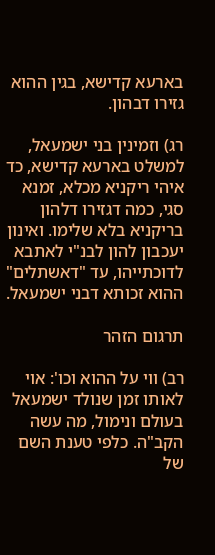בארעא קדישא, בגין ההוא גזירו דבהון.

רג) וזמינין בני ישמעאל, למשלט בארעא קדישא, כד איהי ריקניא מכלא, זמנא סגי, כמה דגזירו דלהון בריקניא בלא שלימו. ואינון יעכבון להון לבנ"י לאתבא לדוכתייהו, עד "דאשתלים" ההוא זכותא דבני ישמעאל.

תרגום הזהר

רב) ווי על ההוא וכו': אוי לאותו זמן שנולד ישמעאל בעולם ונימול, מה עשה הקב"ה. כלפי טענת השם של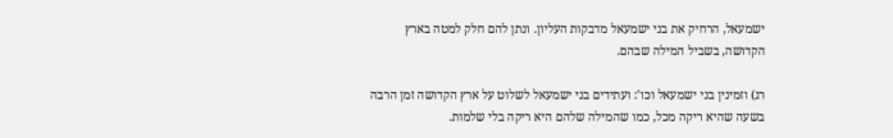ישמעאל, הרחיק את בני ישמעאל מדבקות העליון. ונתן להם חלק למטה בארץ הקדושה, בשביל המילה שבהם.

רג) וזמינין בני ישמעאל וכו': ועתידים בני ישמעאל לשלוט על ארץ הקדושה זמן הרבה בשעה שהיא ריקה מכל, כמו שהמילה שלהם היא ריקה בלי שלמות.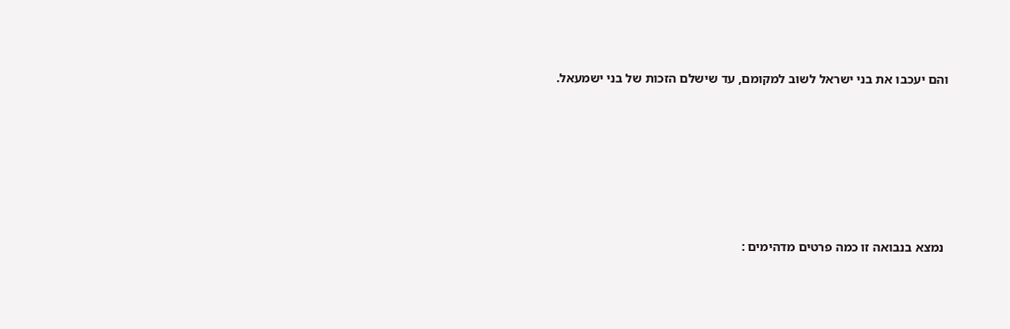והם יעכבו את בני ישראל לשוב למקומם, עד שישלם הזכות של בני ישמעאל.






 נמצא בנבואה זו כמה פרטים מדהימים :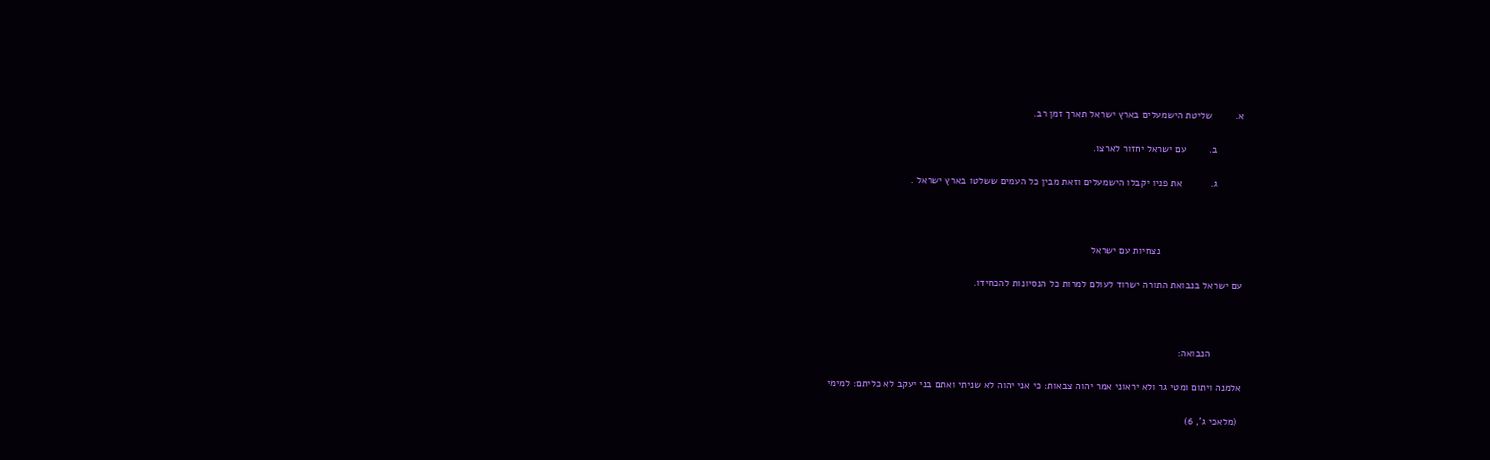א.        שליטת הישמעלים בארץ ישראל תארך זמן רב.

         ב.        עם ישראל יחזור לארצו.

         ג.          את פניו יקבלו הישמעלים וזאת מבין כל העמים ששלטו בארץ ישראל .



                             נצחיות עם ישראל

עם ישראל בנבואת התורה ישרוד לעולם למרות כל הנסיונות להכחידו.



           הנבואה:

אלמנה ויתום ומטי גר ולא יראוני אמר יהוה צבאות: כי אני יהוה לא שניתי ואתם בני יעקב לא כליתם: למימי

 (מלאכי ג', 6)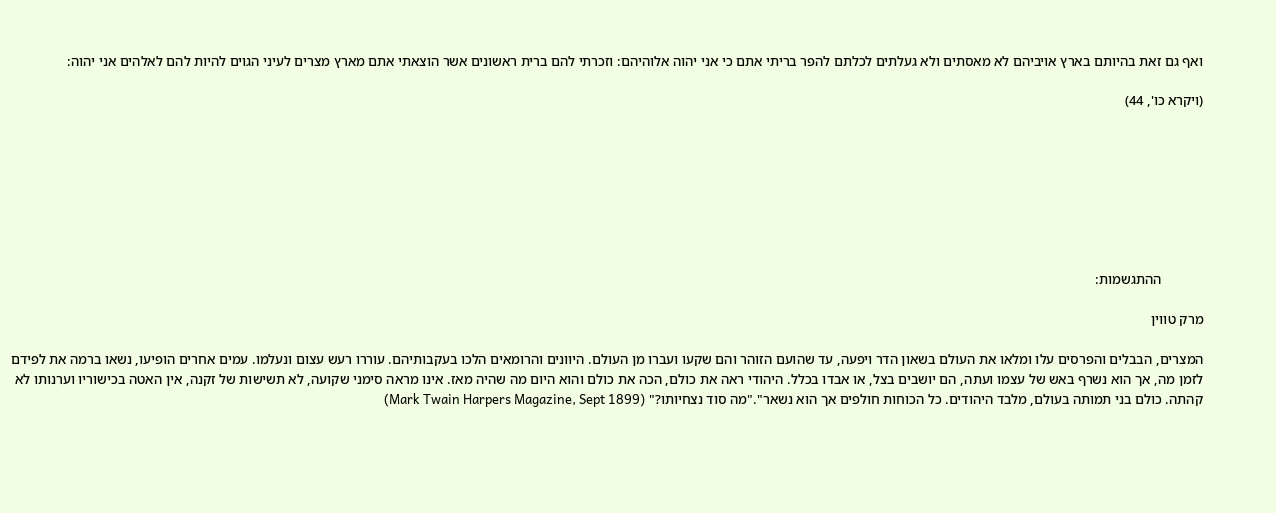ואף גם זאת בהיותם בארץ אויביהם לא מאסתים ולא געלתים לכלתם להפר בריתי אתם כי אני יהוה אלוהיהם: וזכרתי להם ברית ראשונים אשר הוצאתי אתם מארץ מצרים לעיני הגוים להיות להם לאלהים אני יהוה:

(ויקרא כו', 44)








            ההתגשמות:

מרק טווין

המצרים, הבבלים והפרסים עלו ומלאו את העולם בשאון הדר ויפעה, עד שהועם הזוהר והם שקעו ועברו מן העולם. היוונים והרומאים הלכו בעקבותיהם. עוררו רעש עצום ונעלמו. עמים אחרים הופיעו, נשאו ברמה את לפידם לזמן מה, אך הוא נשרף באש של עצמו ועתה, הם יושבים בצל, או אבדו בכלל. היהודי ראה את כולם, הכה את כולם והוא היום מה שהיה מאז. אינו מראה סימני שקועה, לא תשישות של זקנה, אין האטה בכישוריו וערנותו לא קהתה. כולם בני תמותה בעולם, מלבד היהודים. כל הכוחות חולפים אך הוא נשאר"."מה סוד נצחיותו?" (Mark Twain Harpers Magazine, Sept 1899)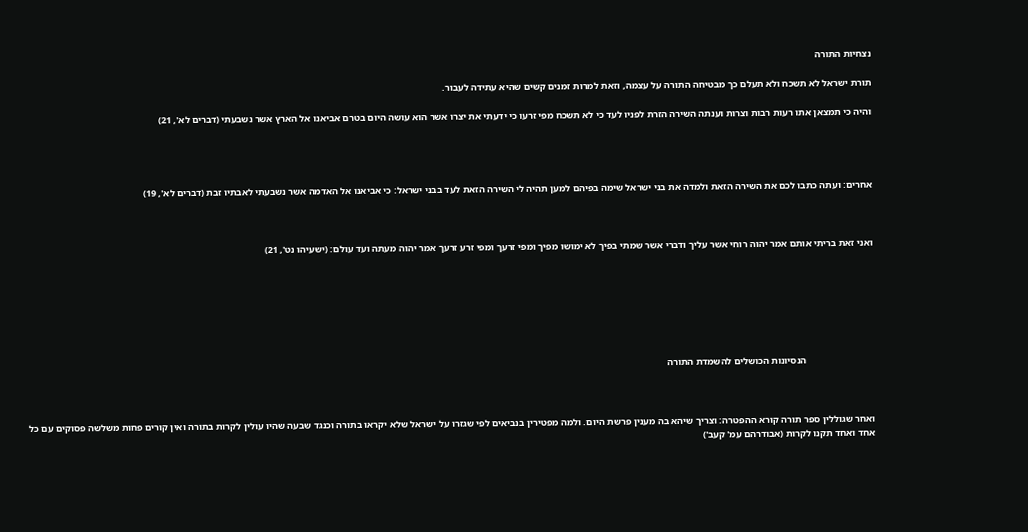נצחיות התורה

תורת ישראל לא תשכח ולא תעלם כך מבטיחה התורה על עצמה, וזאת למרות זמנים קשים שהיא עתידה לעבור.

והיה כי תמצאן אתו רעות רבות וצרות וענתה השירה הזרת לפניו לעד כי לא תשכח מפי זרעו כי ידעתי את יצרו אשר הוא עושה היום בטרם אביאנו אל הארץ אשר נשבעתי (דברים לא', 21)




אחרים: ועתה כתבו לכם את השירה הזאת ולמדה את בני ישראל שימה בפיהם למען תהיה לי השירה הזאת לעד בבני ישראל: כי אביאנו אל האדמה אשר נשבעתי לאבתיו זבת (דברים לא', 19)



ואני זאת בריתי אותם אמר יהוה רוחי אשר עליך ודברי אשר שמתי בפיך לא ימושו מפיך ומפי זרעך ומפי זרע זרעך אמר יהוה מעתה ועד עולם: (ישעיהו נט', 21)







                            הנסיונות הכושלים להשמדת התורה



ואחר שגוללין ספר תורה קורא ההפטרה: וצריך שיהא בה מענין פרשת היום. ולמה מפטירין בנביאים לפי שגזרו על ישראל שלא יקראו בתורה וכנגד שבעה שהיו עולין לקרות בתורה ואין קורים פחות משלשה פסוקים עם כל אחד ואחד תקנו לקרות (אבודרהם עמ' קעב')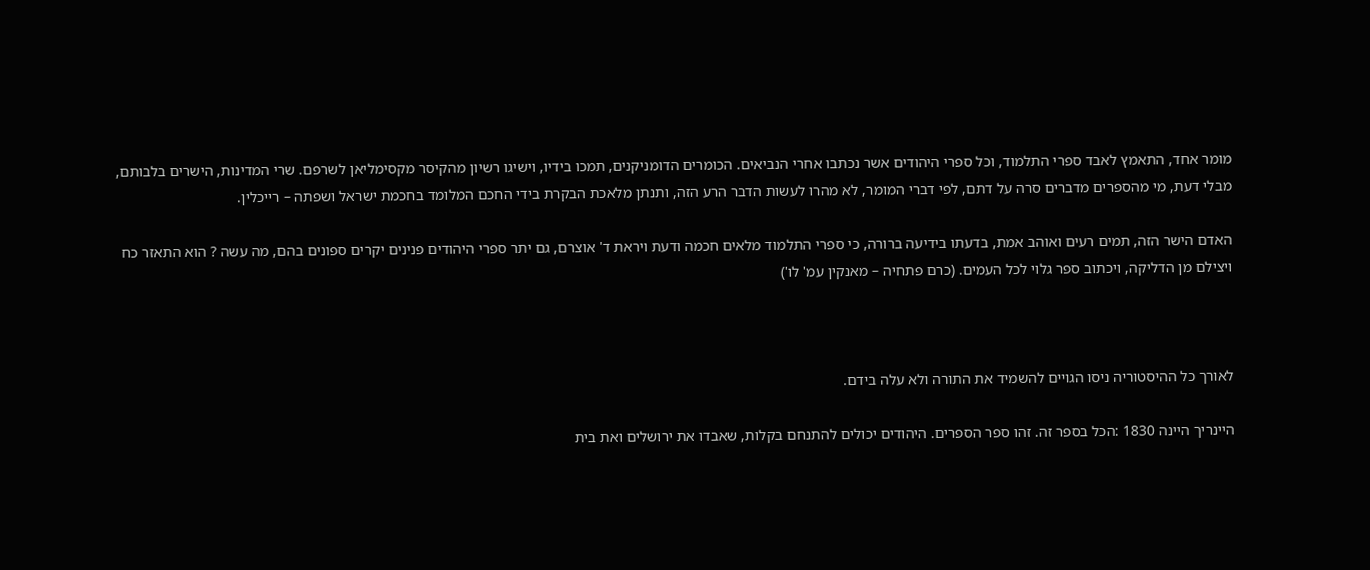מומר אחד, התאמץ לאבד ספרי התלמוד, וכל ספרי היהודים אשר נכתבו אחרי הנביאים. הכומרים הדומניקנים, תמכו בידיו, וישיגו רשיון מהקיסר מקסימליאן לשרפם. שרי המדינות, הישרים בלבותם, מבלי דעת, מי מהספרים מדברים סרה על דתם, לפי דברי המומר, לא מהרו לעשות הדבר הרע הזה, ותנתן מלאכת הבקרת בידי החכם המלומד בחכמת ישראל ושפתה – רייכלין.

האדם הישר הזה, תמים רעים ואוהב אמת, בדעתו בידיעה ברורה, כי ספרי התלמוד מלאים חכמה ודעת ויראת ד' אוצרם, גם יתר ספרי היהודים פנינים יקרים ספונים בהם, מה עשה ? הוא התאזר כח ויצילם מן הדליקה, ויכתוב ספר גלוי לכל העמים. (כרם פתחיה – מאנקין עמ' לו')



לאורך כל ההיסטוריה ניסו הגויים להשמיד את התורה ולא עלה בידם.

היינריך היינה 1830 :הכל בספר זה. זהו ספר הספרים. היהודים יכולים להתנחם בקלות, שאבדו את ירושלים ואת בית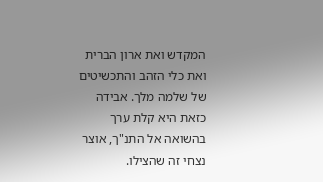המקדש ואת ארון הברית ואת כלי הזהב והתכשיטים של שלמה מלך. אבידה כזאת היא קלת ערך בהשואה אל התנ"ך, אוצר נצחי זה שהצילו.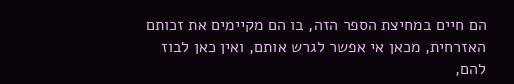הם חיים במחיצת הספר הזה, בו הם מקיימים את זכותם האזרחית, מכאן אי אפשר לגרש אותם, ואין כאן לבוז להם,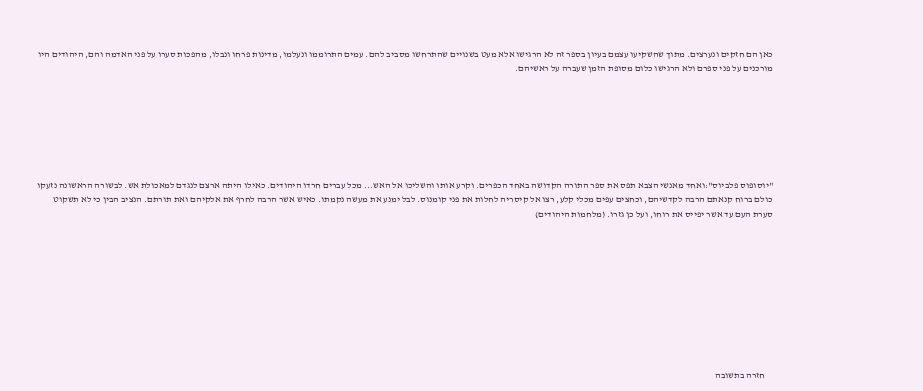כאן הם חזקים ונערצים. מתוך שהשקיעו עצמם בעיון בספר זה לא הרגישו אלא מעט בשנויים שהתרחשו מסביב להם. עמים התרוממו ונעלמו, מדינות פרחו ונבלו, מהפכות סערו על פני האדמה והם, היהודים היו מורכנים על פני ספרם ולא הרגישו כלום מסופת הזמן שעברה על ראשיהם.







"יוסופוס פלביוס":ואחד מאנשי הצבא תפס את ספר התורה הקדושה באחד הכפרים. וקרע אותו והשליכו אל האש... מכל עברים חרדו היהודים. כאילו היתה ארצם לנגדם למאכולת אש. לבשורה הראשונה נזעקו כולם ברוח קנאתם הרבה לקדשיהם, וכחצים עפים מכלי קלע, רצו אל קיסריה לחלות את פני קומנוס. לבל ימנע את מעשה נקמתו. כאיש אשר הרבה לחרף את אלקיהם ואת תורתם. הנציב הבין כי לא תשקוט סערת העם עד אשר יפייס את רוחו, ועל כן גזרו. (מלחמות היהודים)










    חזרה בתשובה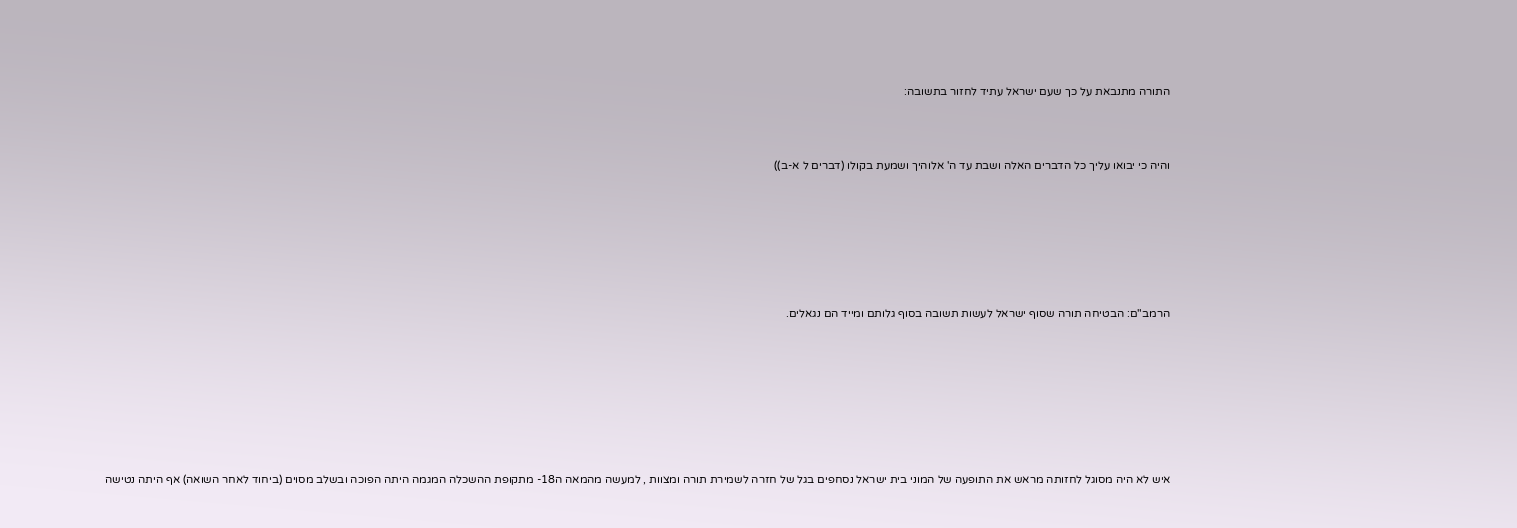התורה מתנבאת על כך שעם ישראל עתיד לחזור בתשובה:



והיה כי יבואו עליך כל הדברים האלה ושבת עד ה' אלוהיך ושמעת בקולו (דברים ל א-ב))







הרמב"ם: הבטיחה תורה שסוף ישראל לעשות תשובה בסוף גלותם ומייד הם נגאלים.








איש לא היה מסוגל לחזותה מראש את התופעה של המוני בית ישראל נסחפים בגל של חזרה לשמירת תורה ומצוות , למעשה מהמאה ה18- מתקופת ההשכלה המגמה היתה הפוכה ובשלב מסוים (ביחוד לאחר השואה) אף היתה נטישה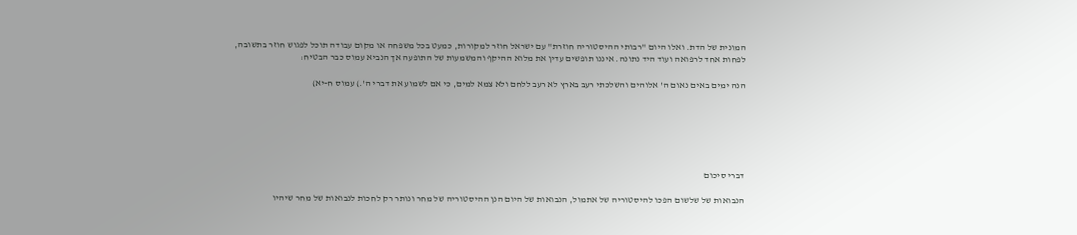המונית של הדת. ואלו היום "רבותי ההיסטוריה חוזרת" עם ישראל חוזר למקורות, כמעט בכל משפחה או מקום עבודה תוכל לפגוש חוזר בתשובה, לפחות אחד לרפואה ועוד היד נתונה. איננו תופשים עדין את מלוא ההיקף והמשמעות של התופעה אך הנביא עמוס כבר הבטיח:

הנה ימים באים נאום ה' אלוהים והשלכתי רעב בארץ לא רעב ללחם ולא צמא למים, כי אם לשמוע את דברי ה'.) עמוס ח-יא)






דברי סיכום

הנבואות של שלשום הפכו להיסטוריה של אתמול, הנבואות של היום הנן ההיסטוריה של מחר ונותר רק לחכות לנבואות של מחר שיהיו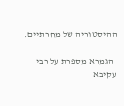ההיסטוריה של מחרתיים.

  הגמרא מספרת על רבי עקיבא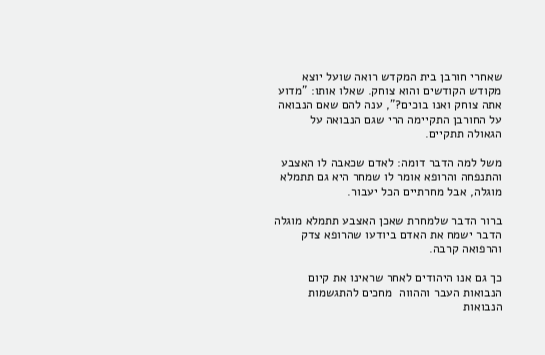שאחרי חורבן בית המקדש רואה שועל יוצא מקודש הקודשים והוא צוחק. שאלו אותו: "מדוע אתה צוחק ואנו בוכים?", ענה להם שאם הנבואה על החורבן התקיימה הרי שגם הנבואה על הגאולה תתקיים.

משל למה הדבר דומה: לאדם שכאבה לו האצבע והתנפחה והרופא אומר לו שמחר היא גם תתמלא מוגלה, אבל מחרתיים הכל יעבור.

ברור הדבר שלמחרת שאכן האצבע תתמלא מוגלה הדבר ישמח את האדם ביודעו שהרופא צדק והרפואה קרבה.

כך גם אנו היהודים לאחר שראינו את קיום הנבואות העבר וההווה  מחכים להתגשמות הנבואות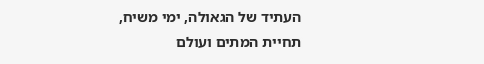העתיד של הגאולה, ימי משיח, תחיית המתים ועולם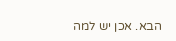הבא. אכן יש למה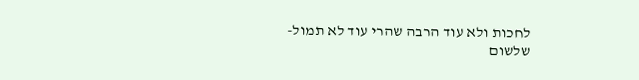לחכות ולא עוד הרבה שהרי עוד לא תמול-שלשום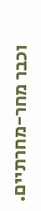וכבר מחר-מחרתיים.